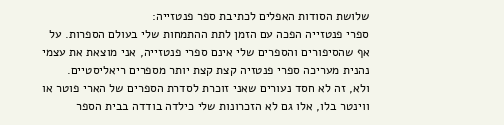שלושת הסודות האפלים לכתיבת ספר פנטזייה:
ספרי פנטזייה הפכה עם הזמן לתת ההתמחות שלי בעולם הספרות. על אף שהסיפורים והספרים שלי אינם ספרי פנטזייה, אני מוצאת את עצמי נהנית מעריכה ספרי פנטזיה קצת קצת יותר מספרים ריאליסטיים.
ולא, זה לא חסד נעורים שאני זוכרת לסדרת הספרים של הארי פוטר או ווינטר בלו, אלו גם לא הזכרונות שלי כילדה בודדה בבית הספר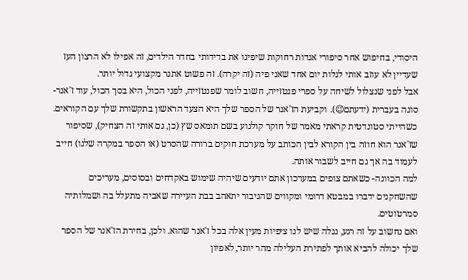היסודי, בחיפוש אחר סיפורי אגדות רחוקות שיפיגו את בדידותי בחדר הילדים, זה אפילו לא הרצון העז שעדיין לא עוזב אותי לגלות יום אחד שאני פיה (זה יקרה). זה פשוט אתגר מקצועי גדול יותר.
אבל לפני שנצלול לשיחה על ספרי פנטזייה, חשוב לומר שפנטזייה, לפני הכול, היא בסך הכול, עוד ז'אנר- סוגה בעברית (ידעתם😉). וקביעת הז'אנר של הספר שלך היא הצעד הראשון בתקשורת שלך עם הקוראים. כשהייתי סטונדטית קראתי מאמר של חוקר קולנוע בשם תומאס שץ (כן, גם אותי זה הצחיק), שסיפור שז'אנר הוא חוזה בין הקורא לבין הכותב על מערכת חוקים ברורה שהסרט (או הספר במקרה שלנו) חייב לעמוד בה אך גם חייב לשבור אותה.
למה הכוונה- כשאתם צופים במערכון אתם יודעים שיהיה שימוש באקדחים ובסוסים, מעריכים שהשחקנים ידברו במבטא דרומי ומקווים שהגיבור יתאהב בבת העיירה שאביה מתעלל בה ושמלותיה סמרטוטים.
ואם נחשוב על זה רגע, נגלה שיש לנו ציפיות מעין אלה בכל ז'אנר שהוא. ולכן, בחירת הז'אנר של הספר שלך יכולה להביא אותך לפתירת העלילה מהר יותר, לאפיון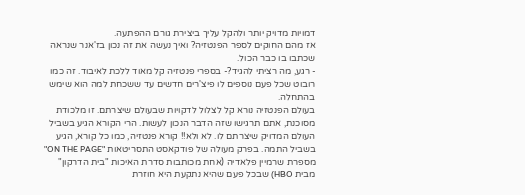דמויות מדויק יותר ולהקל עליך ביצירת גורם ההפתעה.
אז מהם החוקים לספר הפנטזיה? ואיך נעשה את זה נכון בז'אנר שנראה שכתבו בו כבר הכול.
- רגע, מה רציתי להגיד?- בספרי פנטזיה קל מאוד ללכת לאיבוד. זה כמו רובוט שכל פעם נוספים לו פיצ'רים חדשים עד ששכחת למה הוא שימש בהתחלה.
בעולם הפנטזיה נורא קל לצלול לדקויות שבעולם שיצרתם. זו מלכודת מסוכנת, אתם תרגישו שזה הדבר הנכון לעשות. הרי הקורא הגיע בשביל העולם המדויק שיצרתם לו. לא ולא!! קורא פנטזיה, כמו כל קורא, הגיע בשביל התמה. בפרק מעולה של פודקאסט התסריטאות "ON THE PAGE" מספרת שרמיין פלאדיה (אחת מכותבות סדרת האיכות "בית הדרקון" מבית HBO) שבכל פעם שהיא נתקעת היא חוזרת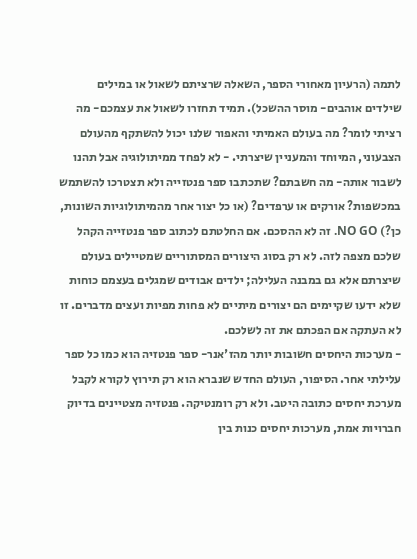לתמה (הרעיון מאחורי הספר, השאלה שרציתם לשאול או במילים שילדים אוהבים- מוסר ההשכל). תמיד תחזרו לשאול את עצמכם- מה רציתי לומר? מה בעולם האמיתי והאפור שלנו יכול להשתקף מהעולם הצבעוני, המיוחד והמעניין שיצרתי. - לא לפחד ממיתולוגיה אבל תהנו לשבור אותה- מה חשבתם? שתכתבו ספר פנטזייה ולא תצטרכו להשתמש במכשפות? אורקים או ערפדים? (או כל יצור אחר מהמיתולוגיות השונות, כן?) NO GO. זה לא ההסכם. אם החלטתם לכתוב ספר פנטזייה הקהל שלכם מצפה לזה. לא רק בסוג היצורים המסתוריים שמטיילים בעולם שיצרתם אלא גם במבנה העלילה; ילדים אבודים שמגלים בעצמם כוחות שלא ידעו שקיימים הם יצורים מיתיים לא פחות מפיות ועצים מדברים. זו לא העתקה אם הפכתם את זה לשלכם.
- מערכות היחסים חשובות יותר מהז'אנר- ספר פנטזיה הוא כמו כל ספר עלילתי אחר. הסיפור, העולם החדש שנברא הוא רק תירוץ לקורא לקבל מערכת יחסים כתובה היטב. ולא רק רומנטיקה. פנטזיה מצטיינים בדיוק חברויות אמת, מערכות יחסים כנות בין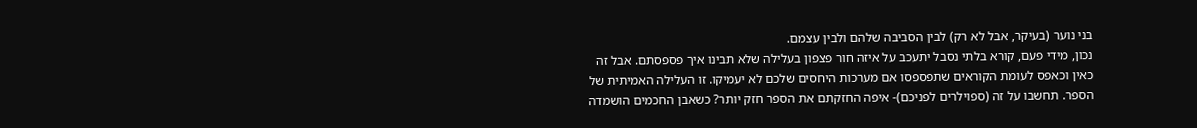בני נוער (בעיקר, אבל לא רק) לבין הסביבה שלהם ולבין עצמם.
נכון, מידי פעם, קורא בלתי נסבל יתעכב על איזה חור פצפון בעלילה שלא תבינו איך פספסתם. אבל זה כאין וכאפס לעומת הקוראים שתפספסו אם מערכות היחסים שלכם לא יעמיקו. זו העלילה האמיתית של הספר. תחשבו על זה (ספוילרים לפניכם)- איפה החזקתם את הספר חזק יותר? כשאבן החכמים הושמדה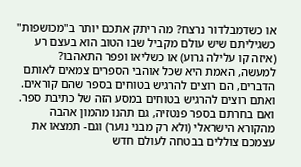או כשדמבלדור נרצח? מה ריתק אתכם יותר ב"מכושפות" כשגיליתם שיש עולם מקביל שבו הטוב הוא בעצם רע (איזה קו עלילה גרוע) או כשליאו ופפר התאהבו?
למעשה, האמת היא שכל אוהבי הספרים צמאים לאותם הדברים, הם רוצים להרגיש בטוחים בספר שהם קוראים. ואתם רוצים להרגיש בטוחים במסע הזה של כתיבת ספר. ואם בחרתם בספר פנטזיה, גם תהנו מהמון אהבה מהקורא הישראלי (ולא רק מבני נוער) וגם- תמצאו את עצמכם צוללים בבטחה לעולם חדש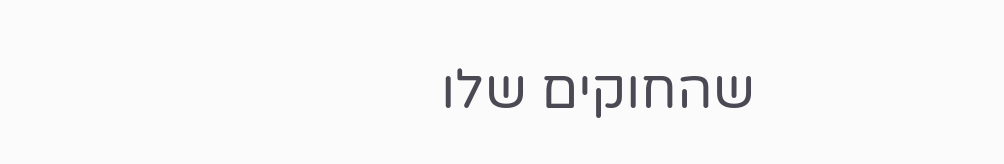שהחוקים שלו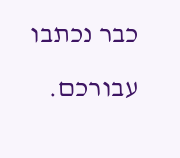כבר נכתבו עבורכם.